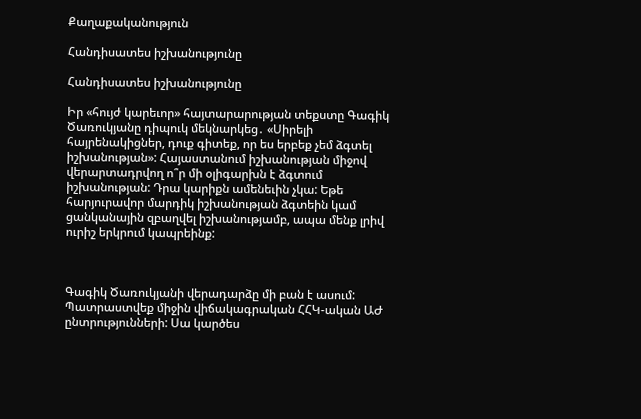Քաղաքականություն

Հանդիսատես իշխանությունը

Հանդիսատես իշխանությունը

Իր «հույժ կարեւոր» հայտարարության տեքստը Գագիկ Ծառուկյանը դիպուկ մեկնարկեց․ «Սիրելի հայրենակիցներ, դուք գիտեք, որ ես երբեք չեմ ձգտել իշխանության»: Հայաստանում իշխանության միջով վերարտադրվող ո՞ր մի օլիգարխն է ձգտում իշխանության: Դրա կարիքն ամենեւին չկա: Եթե հարյուրավոր մարդիկ իշխանության ձգտեին կամ ցանկանային զբաղվել իշխանությամբ, ապա մենք լրիվ ուրիշ երկրում կապրեինք:



Գագիկ Ծառուկյանի վերադարձը մի բան է ասում: Պատրաստվեք միջին վիճակագրական ՀՀԿ-ական ԱԺ ընտրությունների: Սա կարծես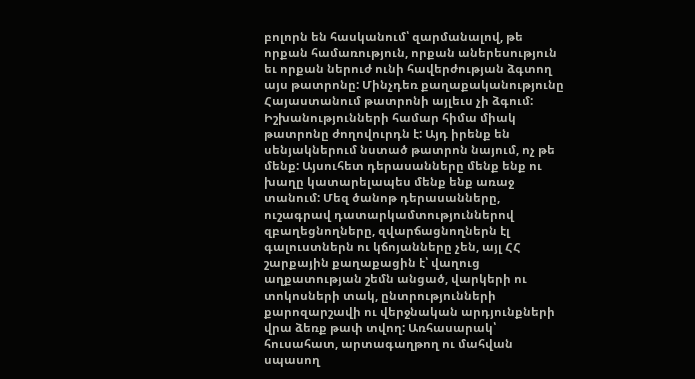բոլորն են հասկանում՝ զարմանալով, թե որքան համառություն, որքան աներեսություն եւ որքան ներուժ ունի հավերժության ձգտող այս թատրոնը: Մինչդեռ քաղաքականությունը Հայաստանում թատրոնի այլեւս չի ձգում: Իշխանությունների համար հիմա միակ թատրոնը ժողովուրդն է: Այդ իրենք են սենյակներում նստած թատրոն նայում, ոչ թե մենք: Այսուհետ դերասանները մենք ենք ու խաղը կատարելապես մենք ենք առաջ տանում: Մեզ ծանոթ դերասանները, ուշագրավ դատարկամտություններով զբաղեցնողները, զվարճացնողներն էլ գալուստներն ու կճոյանները չեն, այլ ՀՀ շարքային քաղաքացին է՝ վաղուց աղքատության շեմն անցած, վարկերի ու տոկոսների տակ, ընտրությունների քարոզարշավի ու վերջնական արդյունքների վրա ձեռք թափ տվող: Առհասարակ՝ հուսահատ, արտագաղթող ու մահվան սպասող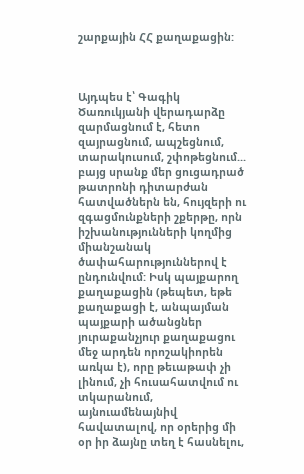շարքային ՀՀ քաղաքացին:



Այդպես է՝ Գագիկ Ծառուկյանի վերադարձը զարմացնում է, հետո զայրացնում, ապշեցնում, տարակուսում, շփոթեցնում... բայց սրանք մեր ցուցադրած թատրոնի դիտարժան հատվածներն են, հույզերի ու զգացմունքների շքերթը, որն իշխանությունների կողմից միանշանակ ծափահարություններով է ընդունվում: Իսկ պայքարող քաղաքացին (թեպետ, եթե քաղաքացի է, անպայման պայքարի ածանցներ յուրաքանչյուր քաղաքացու մեջ արդեն որոշակիորեն առկա է), որը թեւաթափ չի լինում, չի հուսահատվում ու տկարանում, այնուամենայնիվ հավատալով, որ օրերից մի օր իր ձայնը տեղ է հասնելու,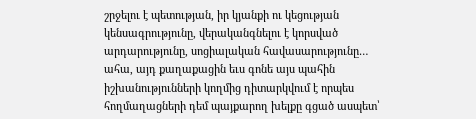շրջելու է պետության, իր կյանքի ու կեցության կենսագրությունը, վերականգնելու է կորսված արդարությունը, սոցիալական հավասարությունը… ահա, այդ քաղաքացին եւս գոնե այս պահին իշխանությունների կողմից դիտարկվում է որպես հողմաղացների դեմ պայքարող խելքը գցած ասպետ՝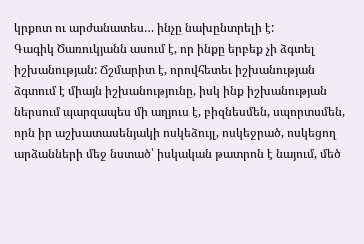կրքոտ ու արժանատես… ինչը նախընտրելի է:
Գագիկ Ծառուկյանն ասում է, որ ինքը երբեք չի ձգտել իշխանության: Ճշմարիտ է, որովհետեւ իշխանության ձգտում է միայն իշխանությունը, իսկ ինք իշխանության ներսում պարզապես մի աղյուս է, բիզնեսմեն, սպորտսմեն, որն իր աշխատասենյակի ոսկեձույլ, ոսկեջրած, ոսկեցող արձանների մեջ նստած՝ իսկական թատրոն է նայում, մեծ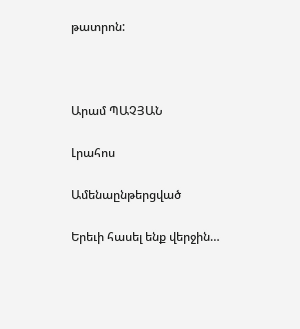թատրոն:



Արամ ՊԱՉՅԱՆ

Լրահոս

Ամենաընթերցված

Երեւի հասել ենք վերջին…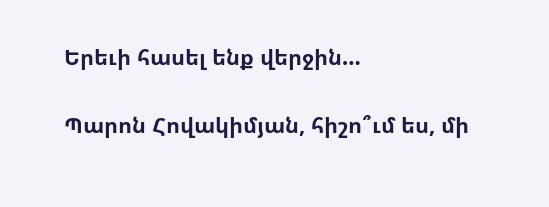Երեւի հասել ենք վերջին…

Պարոն Հովակիմյան, հիշո՞ւմ ես, մի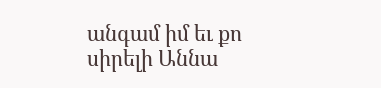անգամ իմ եւ քո սիրելի Աննա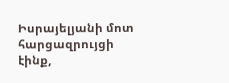Իսրայելյանի մոտ հարցազրույցի էինք,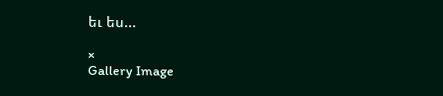եւ ես...

×
Gallery Image